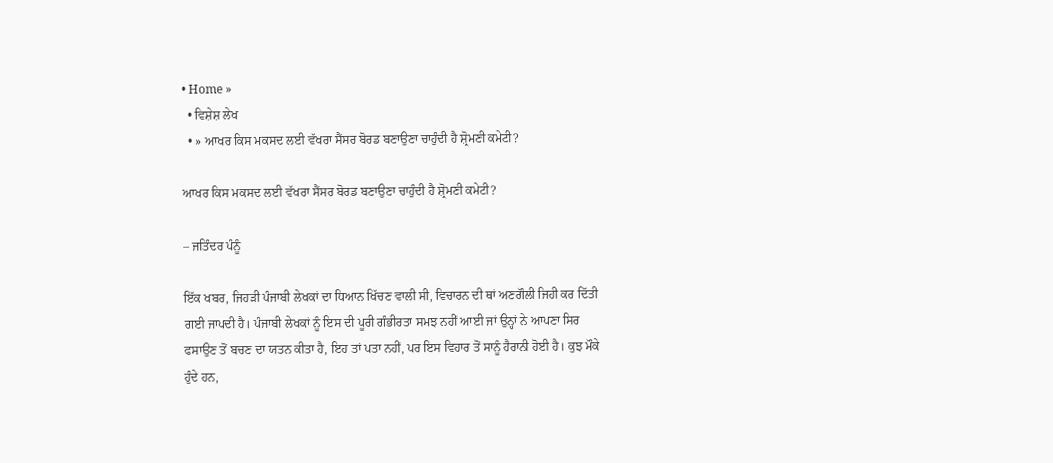• Home »
  • ਵਿਸ਼ੇਸ਼ ਲੇਖ
  • » ਆਖਰ ਕਿਸ ਮਕਸਦ ਲਈ ਵੱਖਰਾ ਸੈਂਸਰ ਬੋਰਡ ਬਣਾਉਣਾ ਚਾਹੁੰਦੀ ਹੈ ਸ਼੍ਰੋਮਣੀ ਕਮੇਟੀ?

ਆਖਰ ਕਿਸ ਮਕਸਦ ਲਈ ਵੱਖਰਾ ਸੈਂਸਰ ਬੋਰਡ ਬਣਾਉਣਾ ਚਾਹੁੰਦੀ ਹੈ ਸ਼੍ਰੋਮਣੀ ਕਮੇਟੀ?

– ਜਤਿੰਦਰ ਪੰਨੂੰ

ਇੱਕ ਖਬਰ, ਜਿਹੜੀ ਪੰਜਾਬੀ ਲੇਖਕਾਂ ਦਾ ਧਿਆਨ ਖਿੱਚਣ ਵਾਲੀ ਸੀ, ਵਿਚਾਰਨ ਦੀ ਥਾਂ ਅਣਗੌਲੀ ਜਿਹੀ ਕਰ ਦਿੱਤੀ ਗਈ ਜਾਪਦੀ ਹੈ। ਪੰਜਾਬੀ ਲੇਖਕਾਂ ਨੂੰ ਇਸ ਦੀ ਪੂਰੀ ਗੰਭੀਰਤਾ ਸਮਝ ਨਹੀਂ ਆਈ ਜਾਂ ਉਨ੍ਹਾਂ ਨੇ ਆਪਣਾ ਸਿਰ ਫਸਾਉਣ ਤੋਂ ਬਚਣ ਦਾ ਯਤਨ ਕੀਤਾ ਹੈ, ਇਹ ਤਾਂ ਪਤਾ ਨਹੀਂ, ਪਰ ਇਸ ਵਿਹਾਰ ਤੋਂ ਸਾਨੂੰ ਹੈਰਾਨੀ ਹੋਈ ਹੈ। ਕੁਝ ਮੌਕੇ ਹੁੰਦੇ ਹਨ,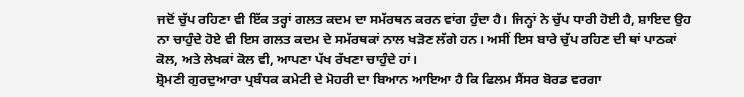ਜਦੋਂ ਚੁੱਪ ਰਹਿਣਾ ਵੀ ਇੱਕ ਤਰ੍ਹਾਂ ਗਲਤ ਕਦਮ ਦਾ ਸਮੱਰਥਨ ਕਰਨ ਵਾਂਗ ਹੁੰਦਾ ਹੈ। ਜਿਨ੍ਹਾਂ ਨੇ ਚੁੱਪ ਧਾਰੀ ਹੋਈ ਹੈ, ਸ਼ਾਇਦ ਉਹ ਨਾ ਚਾਹੁੰਦੇ ਹੋਏ ਵੀ ਇਸ ਗਲਤ ਕਦਮ ਦੇ ਸਮੱਰਥਕਾਂ ਨਾਲ ਖੜੋਣ ਲੱਗੇ ਹਨ। ਅਸੀਂ ਇਸ ਬਾਰੇ ਚੁੱਪ ਰਹਿਣ ਦੀ ਥਾਂ ਪਾਠਕਾਂ ਕੋਲ, ਅਤੇ ਲੇਖਕਾਂ ਕੋਲ ਵੀ, ਆਪਣਾ ਪੱਖ ਰੱਖਣਾ ਚਾਹੁੰਦੇ ਹਾਂ।
ਸ਼੍ਰੋਮਣੀ ਗੁਰਦੁਆਰਾ ਪ੍ਰਬੰਧਕ ਕਮੇਟੀ ਦੇ ਮੋਹਰੀ ਦਾ ਬਿਆਨ ਆਇਆ ਹੈ ਕਿ ਫਿਲਮ ਸੈਂਸਰ ਬੋਰਡ ਵਰਗਾ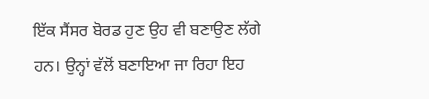ਇੱਕ ਸੈਂਸਰ ਬੋਰਡ ਹੁਣ ਉਹ ਵੀ ਬਣਾਉਣ ਲੱਗੇ ਹਨ। ਉਨ੍ਹਾਂ ਵੱਲੋਂ ਬਣਾਇਆ ਜਾ ਰਿਹਾ ਇਹ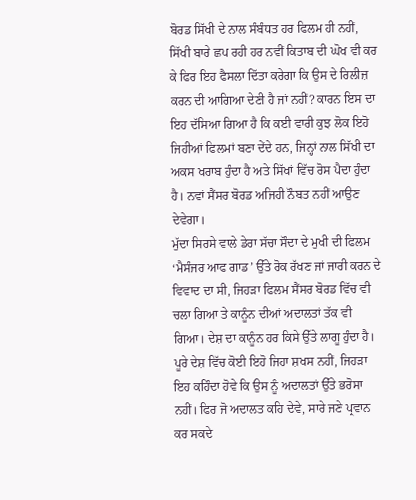ਬੋਰਡ ਸਿੱਖੀ ਦੇ ਨਾਲ ਸੰਬੰਧਤ ਹਰ ਫਿਲਮ ਹੀ ਨਹੀਂ, ਸਿੱਖੀ ਬਾਰੇ ਛਪ ਰਹੀ ਹਰ ਨਵੀਂ ਕਿਤਾਬ ਦੀ ਘੋਖ ਵੀ ਕਰ ਕੇ ਫਿਰ ਇਹ ਫੈਸਲਾ ਦਿੱਤਾ ਕਰੇਗਾ ਕਿ ਉਸ ਦੇ ਰਿਲੀਜ਼ ਕਰਨ ਦੀ ਆਗਿਆ ਦੇਣੀ ਹੈ ਜਾਂ ਨਹੀਂ? ਕਾਰਨ ਇਸ ਦਾ ਇਹ ਦੱਸਿਆ ਗਿਆ ਹੈ ਕਿ ਕਈ ਵਾਰੀ ਕੁਝ ਲੋਕ ਇਹੋ ਜਿਹੀਆਂ ਫਿਲਮਾਂ ਬਣਾ ਦੇਂਦੇ ਹਨ, ਜਿਨ੍ਹਾਂ ਨਾਲ ਸਿੱਖੀ ਦਾ ਅਕਸ ਖਰਾਬ ਹੁੰਦਾ ਹੈ ਅਤੇ ਸਿੱਖਾਂ ਵਿੱਚ ਰੋਸ ਪੈਦਾ ਹੁੰਦਾ ਹੈ। ਨਵਾਂ ਸੈਂਸਰ ਬੋਰਡ ਅਜਿਹੀ ਨੌਬਤ ਨਹੀਂ ਆਉਣ ਦੇਵੇਗਾ।
ਮੁੱਦਾ ਸਿਰਸੇ ਵਾਲੇ ਡੇਰਾ ਸੱਚਾ ਸੌਦਾ ਦੇ ਮੁਖੀ ਦੀ ਫਿਲਮ ‘ਮੈਸੰਜਰ ਆਫ ਗਾਡ’ ਉੱਤੇ ਰੋਕ ਰੱਖਣ ਜਾਂ ਜਾਰੀ ਕਰਨ ਦੇ ਵਿਵਾਦ ਦਾ ਸੀ, ਜਿਹੜਾ ਫਿਲਮ ਸੈਂਸਰ ਬੋਰਡ ਵਿੱਚ ਵੀ ਚਲਾ ਗਿਆ ਤੇ ਕਾਨੂੰਨ ਦੀਆਂ ਅਦਾਲਤਾਂ ਤੱਕ ਵੀ ਗਿਆ। ਦੇਸ਼ ਦਾ ਕਾਨੂੰਨ ਹਰ ਕਿਸੇ ਉੱਤੇ ਲਾਗੂ ਹੁੰਦਾ ਹੈ। ਪੂਰੇ ਦੇਸ਼ ਵਿੱਚ ਕੋਈ ਇਹੋ ਜਿਹਾ ਸ਼ਖਸ ਨਹੀਂ, ਜਿਹੜਾ ਇਹ ਕਹਿੰਦਾ ਹੋਵੇ ਕਿ ਉਸ ਨੂੰ ਅਦਾਲਤਾਂ ਉੱਤੇ ਭਰੋਸਾ ਨਹੀਂ। ਫਿਰ ਜੋ ਅਦਾਲਤ ਕਹਿ ਦੇਵੇ, ਸਾਰੇ ਜਣੇ ਪ੍ਰਵਾਨ ਕਰ ਸਕਦੇ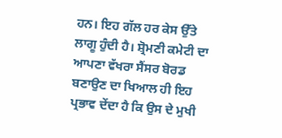ਹਨ। ਇਹ ਗੱਲ ਹਰ ਕੇਸ ਉੱਤੇ ਲਾਗੂ ਹੁੰਦੀ ਹੈ। ਸ਼੍ਰੋਮਣੀ ਕਮੇਟੀ ਦਾ ਆਪਣਾ ਵੱਖਰਾ ਸੈਂਸਰ ਬੋਰਡ ਬਣਾਉਣ ਦਾ ਖਿਆਲ ਹੀ ਇਹ ਪ੍ਰਭਾਵ ਦੇਂਦਾ ਹੈ ਕਿ ਉਸ ਦੇ ਮੁਖੀ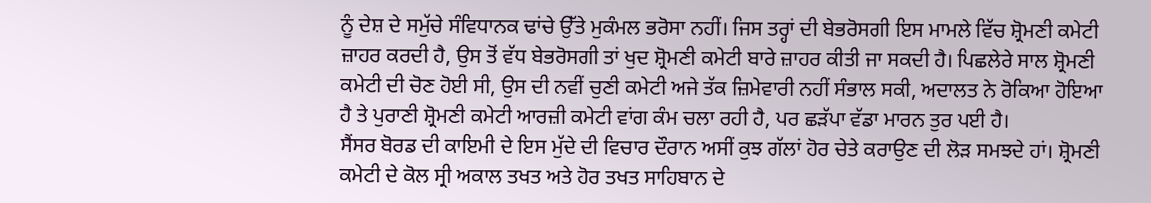ਨੂੰ ਦੇਸ਼ ਦੇ ਸਮੁੱਚੇ ਸੰਵਿਧਾਨਕ ਢਾਂਚੇ ਉੱਤੇ ਮੁਕੰਮਲ ਭਰੋਸਾ ਨਹੀਂ। ਜਿਸ ਤਰ੍ਹਾਂ ਦੀ ਬੇਭਰੋਸਗੀ ਇਸ ਮਾਮਲੇ ਵਿੱਚ ਸ਼੍ਰੋਮਣੀ ਕਮੇਟੀ ਜ਼ਾਹਰ ਕਰਦੀ ਹੈ, ਉਸ ਤੋਂ ਵੱਧ ਬੇਭਰੋਸਗੀ ਤਾਂ ਖੁਦ ਸ਼੍ਰੋਮਣੀ ਕਮੇਟੀ ਬਾਰੇ ਜ਼ਾਹਰ ਕੀਤੀ ਜਾ ਸਕਦੀ ਹੈ। ਪਿਛਲੇਰੇ ਸਾਲ ਸ਼੍ਰੋਮਣੀ ਕਮੇਟੀ ਦੀ ਚੋਣ ਹੋਈ ਸੀ, ਉਸ ਦੀ ਨਵੀਂ ਚੁਣੀ ਕਮੇਟੀ ਅਜੇ ਤੱਕ ਜ਼ਿਮੇਵਾਰੀ ਨਹੀਂ ਸੰਭਾਲ ਸਕੀ, ਅਦਾਲਤ ਨੇ ਰੋਕਿਆ ਹੋਇਆ ਹੈ ਤੇ ਪੁਰਾਣੀ ਸ਼੍ਰੋਮਣੀ ਕਮੇਟੀ ਆਰਜ਼ੀ ਕਮੇਟੀ ਵਾਂਗ ਕੰਮ ਚਲਾ ਰਹੀ ਹੈ, ਪਰ ਛੜੱਪਾ ਵੱਡਾ ਮਾਰਨ ਤੁਰ ਪਈ ਹੈ।
ਸੈਂਸਰ ਬੋਰਡ ਦੀ ਕਾਇਮੀ ਦੇ ਇਸ ਮੁੱਦੇ ਦੀ ਵਿਚਾਰ ਦੌਰਾਨ ਅਸੀਂ ਕੁਝ ਗੱਲਾਂ ਹੋਰ ਚੇਤੇ ਕਰਾਉਣ ਦੀ ਲੋੜ ਸਮਝਦੇ ਹਾਂ। ਸ਼੍ਰੋਮਣੀ ਕਮੇਟੀ ਦੇ ਕੋਲ ਸ੍ਰੀ ਅਕਾਲ ਤਖਤ ਅਤੇ ਹੋਰ ਤਖਤ ਸਾਹਿਬਾਨ ਦੇ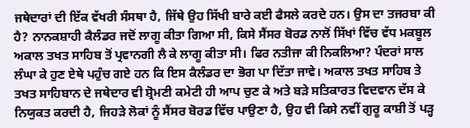ਜਥੇਦਾਰਾਂ ਦੀ ਇੱਕ ਵੱਖਰੀ ਸੰਸਥਾ ਹੈ, ਜਿੱਥੇ ਉਹ ਸਿੱਖੀ ਬਾਰੇ ਕਈ ਫੈਸਲੇ ਕਰਦੇ ਹਨ। ਉਸ ਦਾ ਤਜਰਬਾ ਕੀ ਹੈ? ਨਾਨਕਸ਼ਾਹੀ ਕੈਲੰਡਰ ਜਦੋਂ ਲਾਗੂ ਕੀਤਾ ਗਿਆ ਸੀ, ਕਿਸੇ ਸੈਂਸਰ ਬੋਰਡ ਨਾਲੋਂ ਸਿੱਖਾਂ ਵਿੱਚ ਵੱਧ ਮਕਬੂਲ ਅਕਾਲ ਤਖਤ ਸਾਹਿਬ ਤੋਂ ਪ੍ਰਵਾਨਗੀ ਲੈ ਕੇ ਲਾਗੂ ਕੀਤਾ ਸੀ। ਫਿਰ ਨਤੀਜਾ ਕੀ ਨਿਕਲਿਆ? ਪੰਦਰਾਂ ਸਾਲ ਲੰਘਾ ਕੇ ਹੁਣ ਏਥੇ ਪਹੁੰਚ ਗਏ ਹਨ ਕਿ ਇਸ ਕੈਲੰਡਰ ਦਾ ਭੋਗ ਪਾ ਦਿੱਤਾ ਜਾਵੇ। ਅਕਾਲ ਤਖਤ ਸਾਹਿਬ ਤੇ ਤਖਤ ਸਾਹਿਬਾਨ ਦੇ ਜਥੇਦਾਰ ਵੀ ਸ਼੍ਰੋਮਣੀ ਕਮੇਟੀ ਹੀ ਆਪ ਚੁਣ ਕੇ ਅਤੇ ਬੜੇ ਸਤਿਕਾਰਤ ਵਿਦਵਾਨ ਦੱਸ ਕੇ ਨਿਯੁਕਤ ਕਰਦੀ ਹੈ, ਜਿਹੜੇ ਲੋਕਾਂ ਨੂੰ ਸੈਂਸਰ ਬੋਰਡ ਵਿੱਚ ਪਾਉਣਾ ਹੈ, ਉਹ ਵੀ ਕਿਸੇ ਨਵੀਂ ਗੁਰੂ ਕਾਸ਼ੀ ਤੋਂ ਪੜ੍ਹ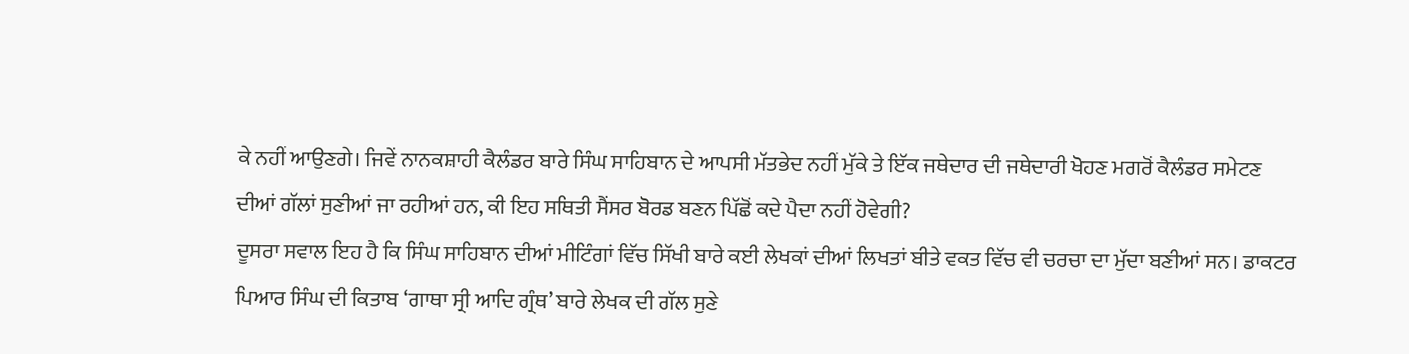ਕੇ ਨਹੀਂ ਆਉਣਗੇ। ਜਿਵੇਂ ਨਾਨਕਸ਼ਾਹੀ ਕੈਲੰਡਰ ਬਾਰੇ ਸਿੰਘ ਸਾਹਿਬਾਨ ਦੇ ਆਪਸੀ ਮੱਤਭੇਦ ਨਹੀਂ ਮੁੱਕੇ ਤੇ ਇੱਕ ਜਥੇਦਾਰ ਦੀ ਜਥੇਦਾਰੀ ਖੋਹਣ ਮਗਰੋਂ ਕੈਲੰਡਰ ਸਮੇਟਣ ਦੀਆਂ ਗੱਲਾਂ ਸੁਣੀਆਂ ਜਾ ਰਹੀਆਂ ਹਨ, ਕੀ ਇਹ ਸਥਿਤੀ ਸੈਂਸਰ ਬੋਰਡ ਬਣਨ ਪਿੱਛੋਂ ਕਦੇ ਪੈਦਾ ਨਹੀਂ ਹੋਵੇਗੀ?
ਦੂਸਰਾ ਸਵਾਲ ਇਹ ਹੈ ਕਿ ਸਿੰਘ ਸਾਹਿਬਾਨ ਦੀਆਂ ਮੀਟਿੰਗਾਂ ਵਿੱਚ ਸਿੱਖੀ ਬਾਰੇ ਕਈ ਲੇਖਕਾਂ ਦੀਆਂ ਲਿਖਤਾਂ ਬੀਤੇ ਵਕਤ ਵਿੱਚ ਵੀ ਚਰਚਾ ਦਾ ਮੁੱਦਾ ਬਣੀਆਂ ਸਨ। ਡਾਕਟਰ ਪਿਆਰ ਸਿੰਘ ਦੀ ਕਿਤਾਬ ‘ਗਾਥਾ ਸ੍ਰੀ ਆਦਿ ਗ੍ਰੰਥ’ ਬਾਰੇ ਲੇਖਕ ਦੀ ਗੱਲ ਸੁਣੇ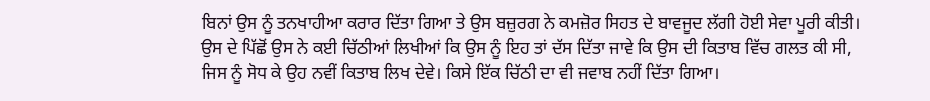ਬਿਨਾਂ ਉਸ ਨੂੰ ਤਨਖਾਹੀਆ ਕਰਾਰ ਦਿੱਤਾ ਗਿਆ ਤੇ ਉਸ ਬਜ਼ੁਰਗ ਨੇ ਕਮਜ਼ੋਰ ਸਿਹਤ ਦੇ ਬਾਵਜੂਦ ਲੱਗੀ ਹੋਈ ਸੇਵਾ ਪੂਰੀ ਕੀਤੀ। ਉਸ ਦੇ ਪਿੱਛੋਂ ਉਸ ਨੇ ਕਈ ਚਿੱਠੀਆਂ ਲਿਖੀਆਂ ਕਿ ਉਸ ਨੂੰ ਇਹ ਤਾਂ ਦੱਸ ਦਿੱਤਾ ਜਾਵੇ ਕਿ ਉਸ ਦੀ ਕਿਤਾਬ ਵਿੱਚ ਗਲਤ ਕੀ ਸੀ, ਜਿਸ ਨੂੰ ਸੋਧ ਕੇ ਉਹ ਨਵੀਂ ਕਿਤਾਬ ਲਿਖ ਦੇਵੇ। ਕਿਸੇ ਇੱਕ ਚਿੱਠੀ ਦਾ ਵੀ ਜਵਾਬ ਨਹੀਂ ਦਿੱਤਾ ਗਿਆ।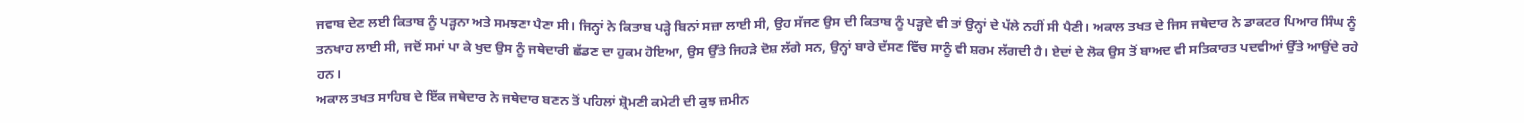ਜਵਾਬ ਦੇਣ ਲਈ ਕਿਤਾਬ ਨੂੰ ਪੜ੍ਹਨਾ ਅਤੇ ਸਮਝਣਾ ਪੈਣਾ ਸੀ। ਜਿਨ੍ਹਾਂ ਨੇ ਕਿਤਾਬ ਪੜ੍ਹੇ ਬਿਨਾਂ ਸਜ਼ਾ ਲਾਈ ਸੀ, ਉਹ ਸੱਜਣ ਉਸ ਦੀ ਕਿਤਾਬ ਨੂੰ ਪੜ੍ਹਦੇ ਵੀ ਤਾਂ ਉਨ੍ਹਾਂ ਦੇ ਪੱਲੇ ਨਹੀਂ ਸੀ ਪੈਣੀ। ਅਕਾਲ ਤਖਤ ਦੇ ਜਿਸ ਜਥੇਦਾਰ ਨੇ ਡਾਕਟਰ ਪਿਆਰ ਸਿੰਘ ਨੂੰ ਤਨਖਾਹ ਲਾਈ ਸੀ, ਜਦੋਂ ਸਮਾਂ ਪਾ ਕੇ ਖੁਦ ਉਸ ਨੂੰ ਜਥੇਦਾਰੀ ਛੱਡਣ ਦਾ ਹੁਕਮ ਹੋਇਆ, ਉਸ ਉੱਤੇ ਜਿਹੜੇ ਦੋਸ਼ ਲੱਗੇ ਸਨ, ਉਨ੍ਹਾਂ ਬਾਰੇ ਦੱਸਣ ਵਿੱਚ ਸਾਨੂੰ ਵੀ ਸ਼ਰਮ ਲੱਗਦੀ ਹੈ। ਏਦਾਂ ਦੇ ਲੋਕ ਉਸ ਤੋਂ ਬਾਅਦ ਵੀ ਸਤਿਕਾਰਤ ਪਦਵੀਆਂ ਉੱਤੇ ਆਉਂਦੇ ਰਹੇ ਹਨ।
ਅਕਾਲ ਤਖਤ ਸਾਹਿਬ ਦੇ ਇੱਕ ਜਥੇਦਾਰ ਨੇ ਜਥੇਦਾਰ ਬਣਨ ਤੋਂ ਪਹਿਲਾਂ ਸ਼੍ਰੋਮਣੀ ਕਮੇਟੀ ਦੀ ਕੁਝ ਜ਼ਮੀਨ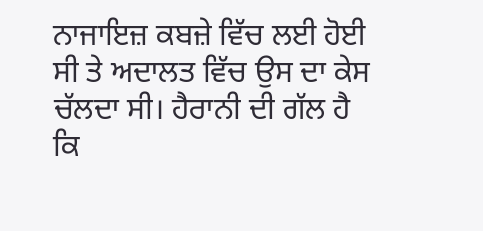ਨਾਜਾਇਜ਼ ਕਬਜ਼ੇ ਵਿੱਚ ਲਈ ਹੋਈ ਸੀ ਤੇ ਅਦਾਲਤ ਵਿੱਚ ਉਸ ਦਾ ਕੇਸ ਚੱਲਦਾ ਸੀ। ਹੈਰਾਨੀ ਦੀ ਗੱਲ ਹੈ ਕਿ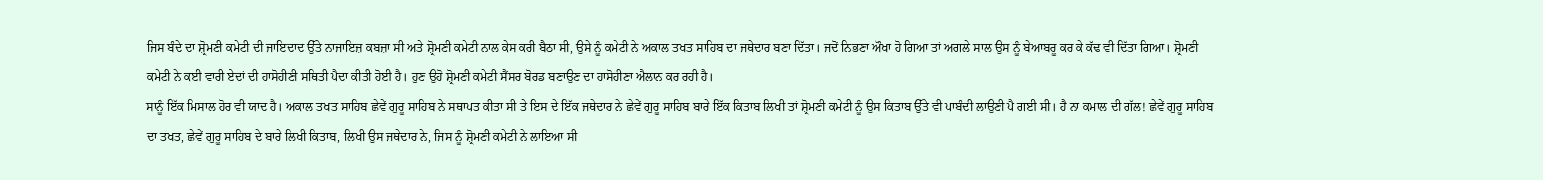ਜਿਸ ਬੰਦੇ ਦਾ ਸ਼੍ਰੋਮਣੀ ਕਮੇਟੀ ਦੀ ਜਾਇਦਾਦ ਉੱਤੇ ਨਾਜਾਇਜ਼ ਕਬਜ਼ਾ ਸੀ ਅਤੇ ਸ਼੍ਰੋਮਣੀ ਕਮੇਟੀ ਨਾਲ ਕੇਸ ਕਰੀ ਬੈਠਾ ਸੀ, ਉਸੇ ਨੂੰ ਕਮੇਟੀ ਨੇ ਅਕਾਲ ਤਖਤ ਸਾਹਿਬ ਦਾ ਜਥੇਦਾਰ ਬਣਾ ਦਿੱਤਾ। ਜਦੋਂ ਨਿਭਣਾ ਔਖਾ ਹੋ ਗਿਆ ਤਾਂ ਅਗਲੇ ਸਾਲ ਉਸ ਨੂੰ ਬੇਆਬਰੂ ਕਰ ਕੇ ਕੱਢ ਵੀ ਦਿੱਤਾ ਗਿਆ। ਸ਼੍ਰੋਮਣੀ ਕਮੇਟੀ ਨੇ ਕਈ ਵਾਰੀ ਏਦਾਂ ਦੀ ਹਾਸੋਹੀਣੀ ਸਥਿਤੀ ਪੈਦਾ ਕੀਤੀ ਹੋਈ ਹੈ। ਹੁਣ ਉਹੋ ਸ਼੍ਰੋਮਣੀ ਕਮੇਟੀ ਸੈਂਸਰ ਬੋਰਡ ਬਣਾਉਣ ਦਾ ਹਾਸੋਹੀਣਾ ਐਲਾਨ ਕਰ ਰਹੀ ਹੈ।
ਸਾਨੂੰ ਇੱਕ ਮਿਸਾਲ ਹੋਰ ਵੀ ਯਾਦ ਹੈ। ਅਕਾਲ ਤਖਤ ਸਾਹਿਬ ਛੇਵੇਂ ਗੁਰੂ ਸਾਹਿਬ ਨੇ ਸਥਾਪਤ ਕੀਤਾ ਸੀ ਤੇ ਇਸ ਦੇ ਇੱਕ ਜਥੇਦਾਰ ਨੇ ਛੇਵੇਂ ਗੁਰੂ ਸਾਹਿਬ ਬਾਰੇ ਇੱਕ ਕਿਤਾਬ ਲਿਖੀ ਤਾਂ ਸ਼੍ਰੋਮਣੀ ਕਮੇਟੀ ਨੂੰ ਉਸ ਕਿਤਾਬ ਉੱਤੇ ਵੀ ਪਾਬੰਦੀ ਲਾਉਣੀ ਪੈ ਗਈ ਸੀ। ਹੈ ਨਾ ਕਮਾਲ ਦੀ ਗੱਲ! ਛੇਵੇਂ ਗੁਰੂ ਸਾਹਿਬ ਦਾ ਤਖਤ, ਛੇਵੇਂ ਗੁਰੂ ਸਾਹਿਬ ਦੇ ਬਾਰੇ ਲਿਖੀ ਕਿਤਾਬ, ਲਿਖੀ ਉਸ ਜਥੇਦਾਰ ਨੇ, ਜਿਸ ਨੂੰ ਸ਼੍ਰੋਮਣੀ ਕਮੇਟੀ ਨੇ ਲਾਇਆ ਸੀ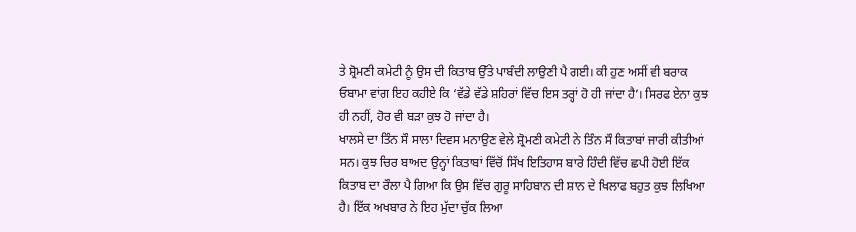ਤੇ ਸ਼੍ਰੋਮਣੀ ਕਮੇਟੀ ਨੂੰ ਉਸ ਦੀ ਕਿਤਾਬ ਉੱਤੇ ਪਾਬੰਦੀ ਲਾਉਣੀ ਪੈ ਗਈ। ਕੀ ਹੁਣ ਅਸੀਂ ਵੀ ਬਰਾਕ ਓਬਾਮਾ ਵਾਂਗ ਇਹ ਕਹੀਏ ਕਿ ‘ਵੱਡੇ ਵੱਡੇ ਸ਼ਹਿਰਾਂ ਵਿੱਚ ਇਸ ਤਰ੍ਹਾਂ ਹੋ ਹੀ ਜਾਂਦਾ ਹੈ’। ਸਿਰਫ ਏਨਾ ਕੁਝ ਹੀ ਨਹੀਂ, ਹੋਰ ਵੀ ਬੜਾ ਕੁਝ ਹੋ ਜਾਂਦਾ ਹੈ।
ਖਾਲਸੇ ਦਾ ਤਿੰਨ ਸੌ ਸਾਲਾ ਦਿਵਸ ਮਨਾਉਣ ਵੇਲੇ ਸ਼੍ਰੋਮਣੀ ਕਮੇਟੀ ਨੇ ਤਿੰਨ ਸੌ ਕਿਤਾਬਾਂ ਜਾਰੀ ਕੀਤੀਆਂ ਸਨ। ਕੁਝ ਚਿਰ ਬਾਅਦ ਉਨ੍ਹਾਂ ਕਿਤਾਬਾਂ ਵਿੱਚੋਂ ਸਿੱਖ ਇਤਿਹਾਸ ਬਾਰੇ ਹਿੰਦੀ ਵਿੱਚ ਛਪੀ ਹੋਈ ਇੱਕ ਕਿਤਾਬ ਦਾ ਰੌਲਾ ਪੈ ਗਿਆ ਕਿ ਉਸ ਵਿੱਚ ਗੁਰੂ ਸਾਹਿਬਾਨ ਦੀ ਸ਼ਾਨ ਦੇ ਖਿਲਾਫ ਬਹੁਤ ਕੁਝ ਲਿਖਿਆ ਹੈ। ਇੱਕ ਅਖਬਾਰ ਨੇ ਇਹ ਮੁੱਦਾ ਚੁੱਕ ਲਿਆ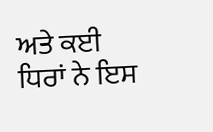ਅਤੇ ਕਈ ਧਿਰਾਂ ਨੇ ਇਸ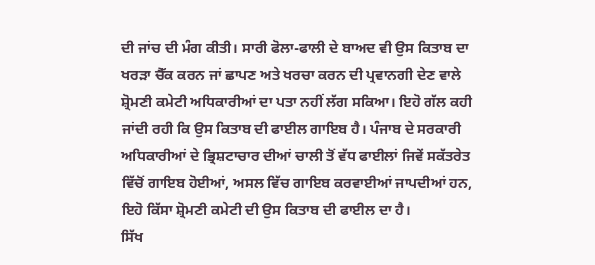ਦੀ ਜਾਂਚ ਦੀ ਮੰਗ ਕੀਤੀ। ਸਾਰੀ ਫੋਲਾ-ਫਾਲੀ ਦੇ ਬਾਅਦ ਵੀ ਉਸ ਕਿਤਾਬ ਦਾ ਖਰੜਾ ਚੈੱਕ ਕਰਨ ਜਾਂ ਛਾਪਣ ਅਤੇ ਖਰਚਾ ਕਰਨ ਦੀ ਪ੍ਰਵਾਨਗੀ ਦੇਣ ਵਾਲੇ ਸ਼੍ਰੋਮਣੀ ਕਮੇਟੀ ਅਧਿਕਾਰੀਆਂ ਦਾ ਪਤਾ ਨਹੀਂ ਲੱਗ ਸਕਿਆ। ਇਹੋ ਗੱਲ ਕਹੀ ਜਾਂਦੀ ਰਹੀ ਕਿ ਉਸ ਕਿਤਾਬ ਦੀ ਫਾਈਲ ਗਾਇਬ ਹੈ। ਪੰਜਾਬ ਦੇ ਸਰਕਾਰੀ ਅਧਿਕਾਰੀਆਂ ਦੇ ਭ੍ਰਿਸ਼ਟਾਚਾਰ ਦੀਆਂ ਚਾਲੀ ਤੋਂ ਵੱਧ ਫਾਈਲਾਂ ਜਿਵੇਂ ਸਕੱਤਰੇਤ ਵਿੱਚੋਂ ਗਾਇਬ ਹੋਈਆਂ, ਅਸਲ ਵਿੱਚ ਗਾਇਬ ਕਰਵਾਈਆਂ ਜਾਪਦੀਆਂ ਹਨ, ਇਹੋ ਕਿੱਸਾ ਸ਼੍ਰੋਮਣੀ ਕਮੇਟੀ ਦੀ ਉਸ ਕਿਤਾਬ ਦੀ ਫਾਈਲ ਦਾ ਹੈ।
ਸਿੱਖ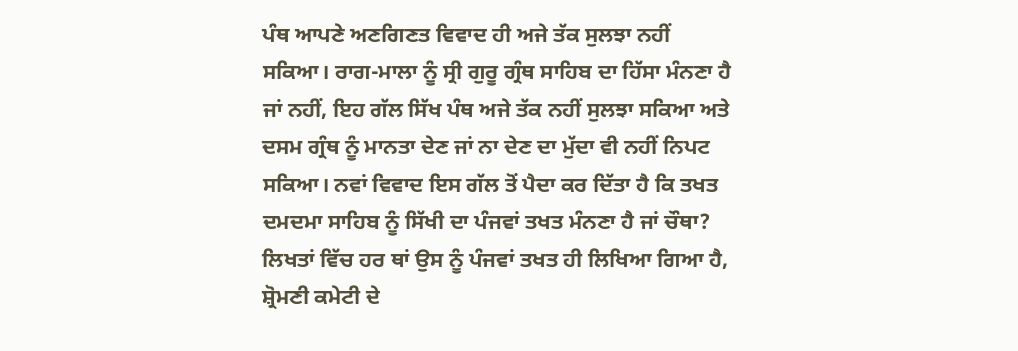ਪੰਥ ਆਪਣੇ ਅਣਗਿਣਤ ਵਿਵਾਦ ਹੀ ਅਜੇ ਤੱਕ ਸੁਲਝਾ ਨਹੀਂ ਸਕਿਆ। ਰਾਗ-ਮਾਲਾ ਨੂੰ ਸ੍ਰੀ ਗੁਰੂ ਗ੍ਰੰਥ ਸਾਹਿਬ ਦਾ ਹਿੱਸਾ ਮੰਨਣਾ ਹੈ ਜਾਂ ਨਹੀਂ, ਇਹ ਗੱਲ ਸਿੱਖ ਪੰਥ ਅਜੇ ਤੱਕ ਨਹੀਂ ਸੁਲਝਾ ਸਕਿਆ ਅਤੇ ਦਸਮ ਗ੍ਰੰਥ ਨੂੰ ਮਾਨਤਾ ਦੇਣ ਜਾਂ ਨਾ ਦੇਣ ਦਾ ਮੁੱਦਾ ਵੀ ਨਹੀਂ ਨਿਪਟ ਸਕਿਆ। ਨਵਾਂ ਵਿਵਾਦ ਇਸ ਗੱਲ ਤੋਂ ਪੈਦਾ ਕਰ ਦਿੱਤਾ ਹੈ ਕਿ ਤਖਤ ਦਮਦਮਾ ਸਾਹਿਬ ਨੂੰ ਸਿੱਖੀ ਦਾ ਪੰਜਵਾਂ ਤਖਤ ਮੰਨਣਾ ਹੈ ਜਾਂ ਚੌਥਾ? ਲਿਖਤਾਂ ਵਿੱਚ ਹਰ ਥਾਂ ਉਸ ਨੂੰ ਪੰਜਵਾਂ ਤਖਤ ਹੀ ਲਿਖਿਆ ਗਿਆ ਹੈ, ਸ਼੍ਰੋਮਣੀ ਕਮੇਟੀ ਦੇ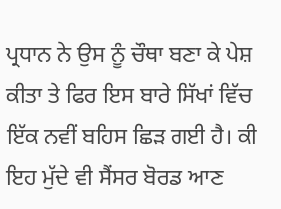ਪ੍ਰਧਾਨ ਨੇ ਉਸ ਨੂੰ ਚੌਥਾ ਬਣਾ ਕੇ ਪੇਸ਼ ਕੀਤਾ ਤੇ ਫਿਰ ਇਸ ਬਾਰੇ ਸਿੱਖਾਂ ਵਿੱਚ ਇੱਕ ਨਵੀਂ ਬਹਿਸ ਛਿੜ ਗਈ ਹੈ। ਕੀ ਇਹ ਮੁੱਦੇ ਵੀ ਸੈਂਸਰ ਬੋਰਡ ਆਣ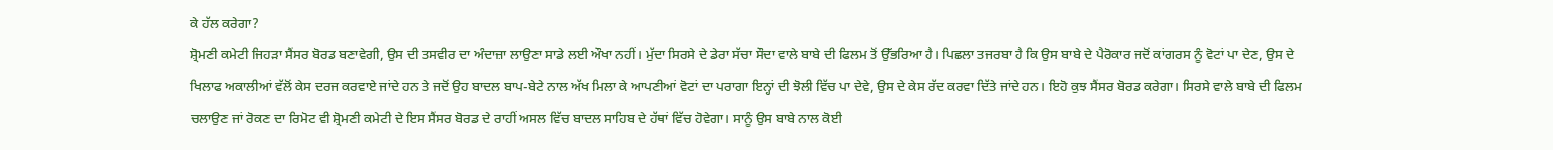ਕੇ ਹੱਲ ਕਰੇਗਾ?
ਸ਼੍ਰੋਮਣੀ ਕਮੇਟੀ ਜਿਹੜਾ ਸੈਂਸਰ ਬੋਰਡ ਬਣਾਵੇਗੀ, ਉਸ ਦੀ ਤਸਵੀਰ ਦਾ ਅੰਦਾਜ਼ਾ ਲਾਉਣਾ ਸਾਡੇ ਲਈ ਔਖਾ ਨਹੀਂ। ਮੁੱਦਾ ਸਿਰਸੇ ਦੇ ਡੇਰਾ ਸੱਚਾ ਸੌਦਾ ਵਾਲੇ ਬਾਬੇ ਦੀ ਫਿਲਮ ਤੋਂ ਉੱਭਰਿਆ ਹੈ। ਪਿਛਲਾ ਤਜਰਬਾ ਹੈ ਕਿ ਉਸ ਬਾਬੇ ਦੇ ਪੈਰੋਕਾਰ ਜਦੋਂ ਕਾਂਗਰਸ ਨੂੰ ਵੋਟਾਂ ਪਾ ਦੇਣ, ਉਸ ਦੇ ਖਿਲਾਫ ਅਕਾਲੀਆਂ ਵੱਲੋਂ ਕੇਸ ਦਰਜ ਕਰਵਾਏ ਜਾਂਦੇ ਹਨ ਤੇ ਜਦੋਂ ਉਹ ਬਾਦਲ ਬਾਪ-ਬੇਟੇ ਨਾਲ ਅੱਖ ਮਿਲਾ ਕੇ ਆਪਣੀਆਂ ਵੋਟਾਂ ਦਾ ਪਰਾਗਾ ਇਨ੍ਹਾਂ ਦੀ ਝੋਲੀ ਵਿੱਚ ਪਾ ਦੇਵੇ, ਉਸ ਦੇ ਕੇਸ ਰੱਦ ਕਰਵਾ ਦਿੱਤੇ ਜਾਂਦੇ ਹਨ। ਇਹੋ ਕੁਝ ਸੈਂਸਰ ਬੋਰਡ ਕਰੇਗਾ। ਸਿਰਸੇ ਵਾਲੇ ਬਾਬੇ ਦੀ ਫਿਲਮ ਚਲਾਉਣ ਜਾਂ ਰੋਕਣ ਦਾ ਰਿਮੋਟ ਵੀ ਸ਼੍ਰੋਮਣੀ ਕਮੇਟੀ ਦੇ ਇਸ ਸੈਂਸਰ ਬੋਰਡ ਦੇ ਰਾਹੀਂ ਅਸਲ ਵਿੱਚ ਬਾਦਲ ਸਾਹਿਬ ਦੇ ਹੱਥਾਂ ਵਿੱਚ ਹੋਵੇਗਾ। ਸਾਨੂੰ ਉਸ ਬਾਬੇ ਨਾਲ ਕੋਈ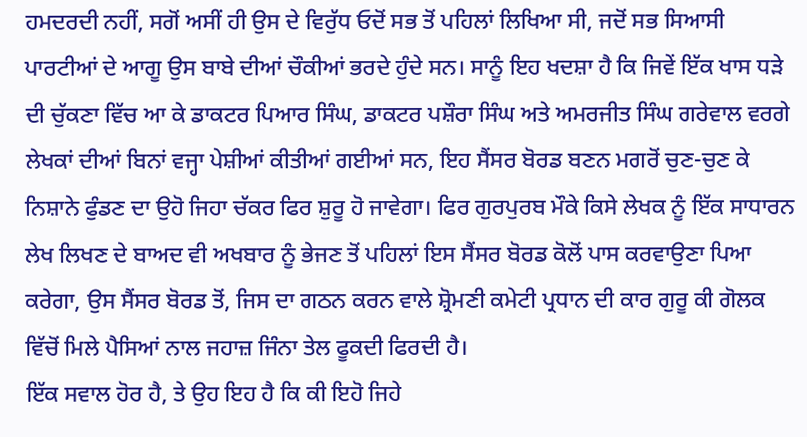ਹਮਦਰਦੀ ਨਹੀਂ, ਸਗੋਂ ਅਸੀਂ ਹੀ ਉਸ ਦੇ ਵਿਰੁੱਧ ਓਦੋਂ ਸਭ ਤੋਂ ਪਹਿਲਾਂ ਲਿਖਿਆ ਸੀ, ਜਦੋਂ ਸਭ ਸਿਆਸੀ ਪਾਰਟੀਆਂ ਦੇ ਆਗੂ ਉਸ ਬਾਬੇ ਦੀਆਂ ਚੌਕੀਆਂ ਭਰਦੇ ਹੁੰਦੇ ਸਨ। ਸਾਨੂੰ ਇਹ ਖਦਸ਼ਾ ਹੈ ਕਿ ਜਿਵੇਂ ਇੱਕ ਖਾਸ ਧੜੇ ਦੀ ਚੁੱਕਣਾ ਵਿੱਚ ਆ ਕੇ ਡਾਕਟਰ ਪਿਆਰ ਸਿੰਘ, ਡਾਕਟਰ ਪਸ਼ੌਰਾ ਸਿੰਘ ਅਤੇ ਅਮਰਜੀਤ ਸਿੰਘ ਗਰੇਵਾਲ ਵਰਗੇ ਲੇਖਕਾਂ ਦੀਆਂ ਬਿਨਾਂ ਵਜ੍ਹਾ ਪੇਸ਼ੀਆਂ ਕੀਤੀਆਂ ਗਈਆਂ ਸਨ, ਇਹ ਸੈਂਸਰ ਬੋਰਡ ਬਣਨ ਮਗਰੋਂ ਚੁਣ-ਚੁਣ ਕੇ ਨਿਸ਼ਾਨੇ ਫੁੰਡਣ ਦਾ ਉਹੋ ਜਿਹਾ ਚੱਕਰ ਫਿਰ ਸ਼ੁਰੂ ਹੋ ਜਾਵੇਗਾ। ਫਿਰ ਗੁਰਪੁਰਬ ਮੌਕੇ ਕਿਸੇ ਲੇਖਕ ਨੂੰ ਇੱਕ ਸਾਧਾਰਨ ਲੇਖ ਲਿਖਣ ਦੇ ਬਾਅਦ ਵੀ ਅਖਬਾਰ ਨੂੰ ਭੇਜਣ ਤੋਂ ਪਹਿਲਾਂ ਇਸ ਸੈਂਸਰ ਬੋਰਡ ਕੋਲੋਂ ਪਾਸ ਕਰਵਾਉਣਾ ਪਿਆ ਕਰੇਗਾ, ਉਸ ਸੈਂਸਰ ਬੋਰਡ ਤੋਂ, ਜਿਸ ਦਾ ਗਠਨ ਕਰਨ ਵਾਲੇ ਸ਼੍ਰੋਮਣੀ ਕਮੇਟੀ ਪ੍ਰਧਾਨ ਦੀ ਕਾਰ ਗੁਰੂ ਕੀ ਗੋਲਕ ਵਿੱਚੋਂ ਮਿਲੇ ਪੈਸਿਆਂ ਨਾਲ ਜਹਾਜ਼ ਜਿੰਨਾ ਤੇਲ ਫੂਕਦੀ ਫਿਰਦੀ ਹੈ।
ਇੱਕ ਸਵਾਲ ਹੋਰ ਹੈ, ਤੇ ਉਹ ਇਹ ਹੈ ਕਿ ਕੀ ਇਹੋ ਜਿਹੇ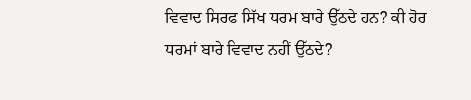ਵਿਵਾਦ ਸਿਰਫ ਸਿੱਖ ਧਰਮ ਬਾਰੇ ਉੱਠਦੇ ਹਨ? ਕੀ ਹੋਰ ਧਰਮਾਂ ਬਾਰੇ ਵਿਵਾਦ ਨਹੀਂ ਉੱਠਦੇ?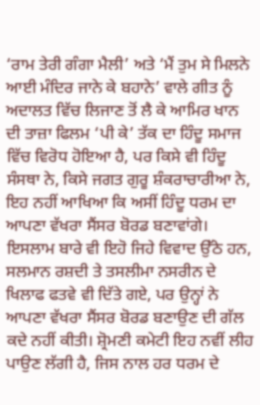‘ਰਾਮ ਤੇਰੀ ਗੰਗਾ ਮੈਲੀ’ ਅਤੇ ‘ਮੈਂ ਤੁਮ ਸੇ ਮਿਲਨੇ ਆਈ ਮੰਦਿਰ ਜਾਨੇ ਕੇ ਬਹਾਨੇ’ ਵਾਲੇ ਗੀਤ ਨੂੰ ਅਦਾਲਤ ਵਿੱਚ ਲਿਜਾਣ ਤੋਂ ਲੈ ਕੇ ਆਮਿਰ ਖਾਨ ਦੀ ਤਾਜ਼ਾ ਫਿਲਮ ‘ਪੀ ਕੇ’ ਤੱਕ ਦਾ ਹਿੰਦੂ ਸਮਾਜ ਵਿੱਚ ਵਿਰੋਧ ਹੋਇਆ ਹੈ, ਪਰ ਕਿਸੇ ਵੀ ਹਿੰਦੂ ਸੰਸਥਾ ਨੇ, ਕਿਸੇ ਜਗਤ ਗੁਰੂ ਸ਼ੰਕਰਾਚਾਰੀਆ ਨੇ, ਇਹ ਨਹੀਂ ਆਖਿਆ ਕਿ ਅਸੀਂ ਹਿੰਦੂ ਧਰਮ ਦਾ ਆਪਣਾ ਵੱਖਰਾ ਸੈਂਸਰ ਬੋਰਡ ਬਣਾਵਾਂਗੇ। ਇਸਲਾਮ ਬਾਰੇ ਵੀ ਇਹੋ ਜਿਹੇ ਵਿਵਾਦ ਉੱਠੇ ਹਨ, ਸਲਮਾਨ ਰਸ਼ਦੀ ਤੇ ਤਸਲੀਮਾ ਨਸਰੀਨ ਦੇ ਖਿਲਾਫ ਫਤਵੇ ਵੀ ਦਿੱਤੇ ਗਏ, ਪਰ ਉਨ੍ਹਾਂ ਨੇ ਆਪਣਾ ਵੱਖਰਾ ਸੈਂਸਰ ਬੋਰਡ ਬਣਾਉਣ ਦੀ ਗੱਲ ਕਦੇ ਨਹੀਂ ਕੀਤੀ। ਸ਼੍ਰੋਮਣੀ ਕਮੇਟੀ ਇਹ ਨਵੀਂ ਲੀਹ ਪਾਉਣ ਲੱਗੀ ਹੈ, ਜਿਸ ਨਾਲ ਹਰ ਧਰਮ ਦੇ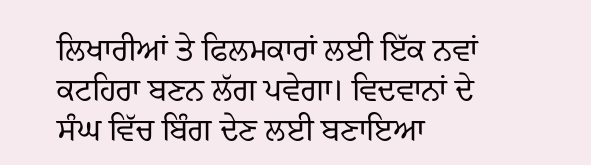ਲਿਖਾਰੀਆਂ ਤੇ ਫਿਲਮਕਾਰਾਂ ਲਈ ਇੱਕ ਨਵਾਂ ਕਟਹਿਰਾ ਬਣਨ ਲੱਗ ਪਵੇਗਾ। ਵਿਦਵਾਨਾਂ ਦੇ ਸੰਘ ਵਿੱਚ ਬਿੰਗ ਦੇਣ ਲਈ ਬਣਾਇਆ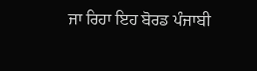ਜਾ ਰਿਹਾ ਇਹ ਬੋਰਡ ਪੰਜਾਬੀ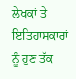ਲੇਖਕਾਂ ਤੇ ਇਤਿਹਾਸਕਾਰਾਂ ਨੂੰ ਹੁਣ ਤੱਕ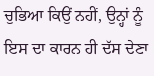ਚੁਭਿਆ ਕਿਉਂ ਨਹੀਂ, ਉਨ੍ਹਾਂ ਨੂੰ ਇਸ ਦਾ ਕਾਰਨ ਹੀ ਦੱਸ ਦੇਣਾ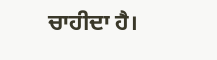ਚਾਹੀਦਾ ਹੈ।